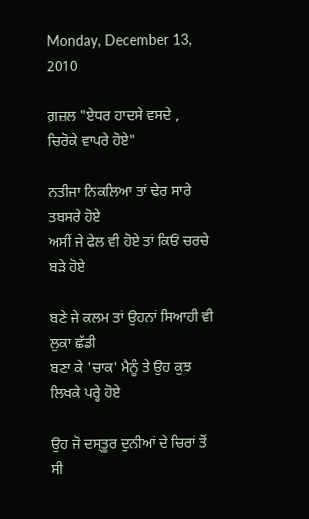Monday, December 13, 2010

ਗ਼ਜ਼ਲ "ਏਧਰ ਹਾਦਸੇ ਵਸਦੇ , ਚਿਰੋਕੇ ਵਾਪਰੇ ਹੋਏ"

ਨਤੀਜਾ ਨਿਕਲਿਆ ਤਾਂ ਢੇਰ ਸਾਰੇ ਤਬਸਰੇ ਹੋਏ
ਅਸੀਂ ਜੇ ਫੇਲ ਵੀ ਹੋਏ ਤਾਂ ਕਿਓਂ ਚਰਚੇ ਬੜੇ ਹੋਏ

ਬਣੇ ਜੇ ਕਲਮ ਤਾਂ ਉਹਨਾਂ ਸਿਆਹੀ ਵੀ ਲੁਕਾ ਛੱਡੀ
ਬਣਾ ਕੇ 'ਚਾਕ' ਮੈਨੂੰ ਤੇ ਉਹ ਕੁਝ ਲਿਖਕੇ ਪਰ੍ਹੇ ਹੋਏ

ਉਹ ਜੋ ਦਸ੍ਤੂਰ ਦੁਨੀਆਂ ਦੇ ਚਿਰਾਂ ਤੋਂ ਸੀ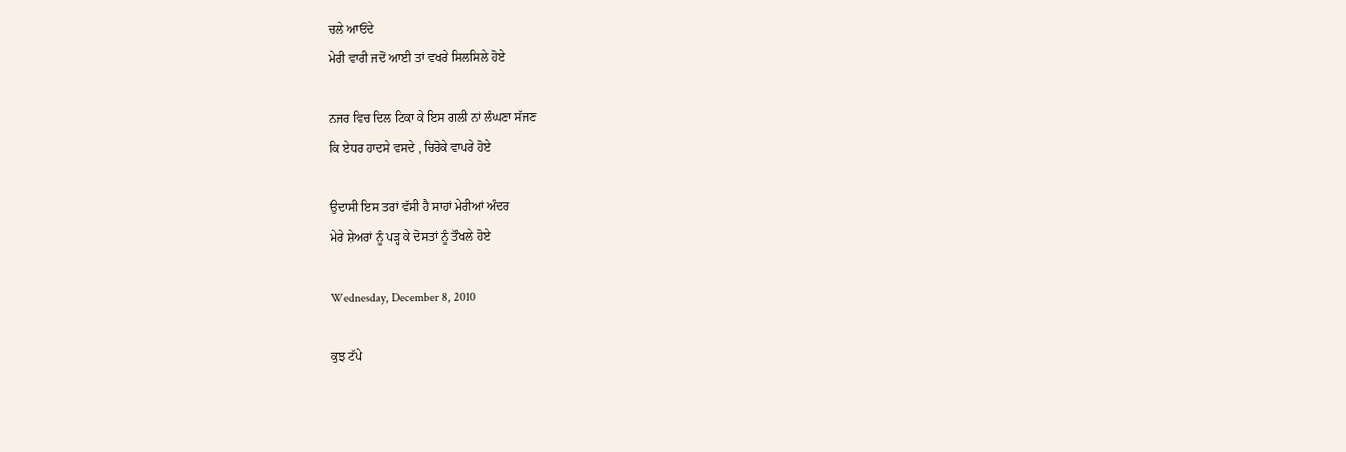ਚਲੇ ਆਓਂਦੇ
ਮੇਰੀ ਵਾਰੀ ਜਦੋਂ ਆਈ ਤਾਂ ਵਖਰੇ ਸਿਲਸਿਲੇ ਹੋਏ

ਨਜਰ ਵਿਚ ਦਿਲ ਟਿਕਾ ਕੇ ਇਸ ਗਲੀ ਨਾਂ ਲੰਘਣਾ ਸੱਜਣ
ਕਿ ਏਧਰ ਹਾਦਸੇ ਵਸਦੇ , ਚਿਰੋਕੇ ਵਾਪਰੇ ਹੋਏ

ਉਦਾਸੀ ਇਸ ਤਰਾਂ ਵੱਸੀ ਹੈ ਸਾਹਾਂ ਮੇਰੀਆਂ ਅੰਦਰ
ਮੇਰੇ ਸ਼ੇਅਰਾਂ ਨੂੰ ਪੜ੍ਹ ਕੇ ਦੋਸਤਾਂ ਨੂੰ ਤੌਖਲੇ ਹੋਏ

Wednesday, December 8, 2010

ਕੁਝ ਟੱਪੇ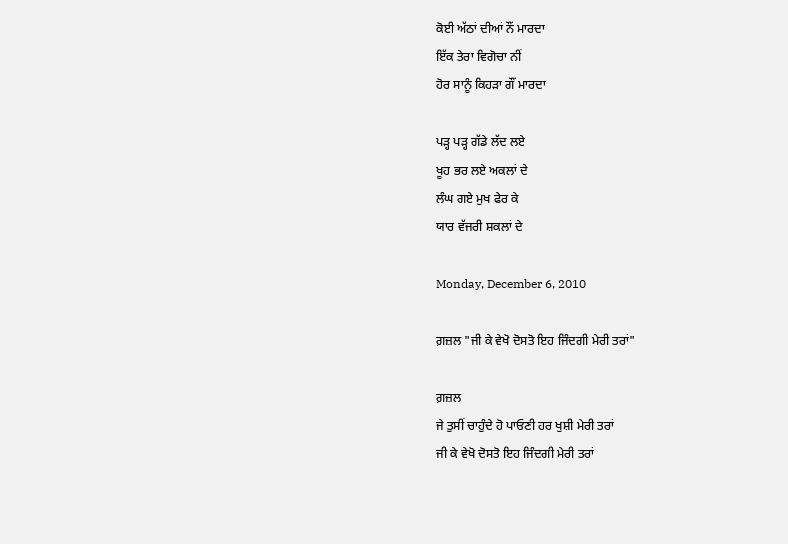ਕੋਈ ਅੱਠਾਂ ਦੀਆਂ ਨੌਂ ਮਾਰਦਾ
ਇੱਕ ਤੇਰਾ ਵਿਗੋਚਾ ਨੀਂ
ਹੋਰ ਸਾਨੂੰ ਕਿਹੜਾ ਗੌਂ ਮਾਰਦਾ

ਪੜ੍ਹ ਪੜ੍ਹ ਗੱਡੇ ਲੱਦ ਲਏ
ਖੂਹ ਭਰ ਲਏ ਅਕਲਾਂ ਦੇ
ਲੰਘ ਗਏ ਮੁਖ ਫੇਰ ਕੇ
ਯਾਰ ਵੱਜਰੀ ਸ਼ਕਲਾਂ ਦੇ

Monday, December 6, 2010

ਗ਼ਜ਼ਲ "ਜੀ ਕੇ ਵੇਖੋ ਦੋਸਤੋ ਇਹ ਜਿੰਦਗੀ ਮੇਰੀ ਤਰਾਂ"

ਗ਼ਜ਼ਲ
ਜੇ ਤੁਸੀਂ ਚਾਹੁੰਦੇ ਹੋ ਪਾਓਣੀ ਹਰ ਖੁਸ਼ੀ ਮੇਰੀ ਤਰਾਂ
ਜੀ ਕੇ ਵੇਖੋ ਦੋਸਤੋ ਇਹ ਜਿੰਦਗੀ ਮੇਰੀ ਤਰਾਂ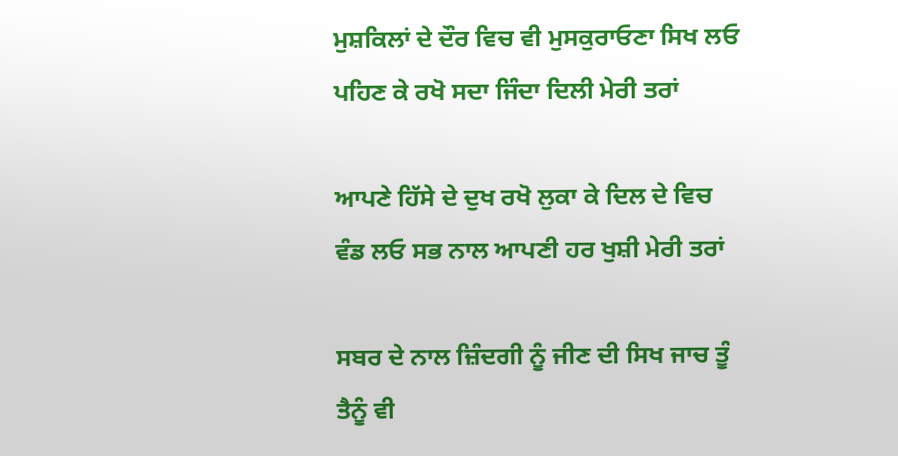ਮੁਸ਼ਕਿਲਾਂ ਦੇ ਦੌਰ ਵਿਚ ਵੀ ਮੁਸਕੁਰਾਓਣਾ ਸਿਖ ਲਓ
ਪਹਿਣ ਕੇ ਰਖੋ ਸਦਾ ਜਿੰਦਾ ਦਿਲੀ ਮੇਰੀ ਤਰਾਂ

ਆਪਣੇ ਹਿੱਸੇ ਦੇ ਦੁਖ ਰਖੋ ਲੁਕਾ ਕੇ ਦਿਲ ਦੇ ਵਿਚ
ਵੰਡ ਲਓ ਸਭ ਨਾਲ ਆਪਣੀ ਹਰ ਖੁਸ਼ੀ ਮੇਰੀ ਤਰਾਂ

ਸਬਰ ਦੇ ਨਾਲ ਜ਼ਿੰਦਗੀ ਨੂੰ ਜੀਣ ਦੀ ਸਿਖ ਜਾਚ ਤੂੰ
ਤੈਨੂੰ ਵੀ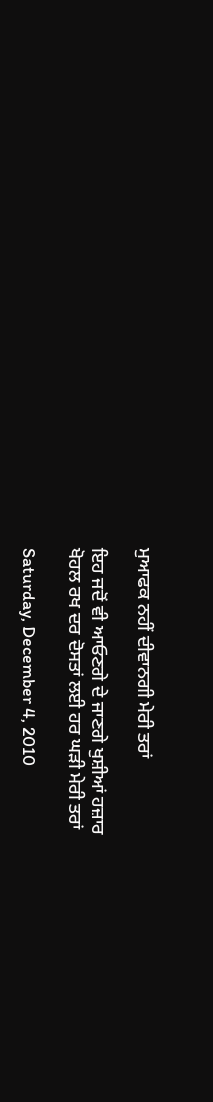ਮੁਆਫਕ ਨਹੀਂ ਦੀਵਾਨਗੀ ਮੇਰੀ ਤਰਾਂ

ਇਹ ਜਦੋਂ ਵੀ ਆਓਣਗੇ ਦੇ ਜਾਣਗੇ ਖੁਸ਼ੀਆਂ ਹਜ਼ਾਰ
ਖੋਹਲ ਰਖ ਦਰ ਦੋਸਤਾਂ ਲਈ ਹਰ ਘੜੀ ਮੇਰੀ ਤਰਾਂ

Saturday, December 4, 2010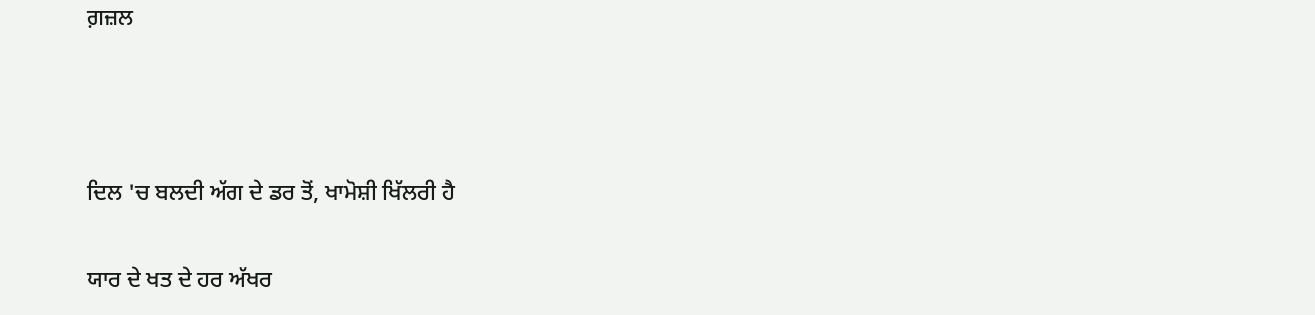ਗ਼ਜ਼ਲ



ਦਿਲ 'ਚ ਬਲਦੀ ਅੱਗ ਦੇ ਡਰ ਤੋਂ, ਖਾਮੋਸ਼ੀ ਖਿੱਲਰੀ ਹੈ

ਯਾਰ ਦੇ ਖਤ ਦੇ ਹਰ ਅੱਖਰ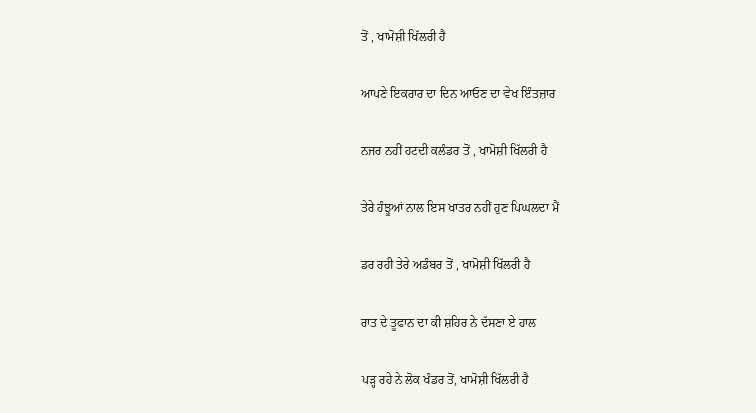ਤੋਂ , ਖਾਮੋਸ਼ੀ ਖਿੱਲਰੀ ਹੈ

ਆਪਣੇ ਇਕਰਾਰ ਦਾ ਦਿਨ ਆਓਣ ਦਾ ਵੇਖ ਇੰਤਜ਼ਾਰ

ਨਜਰ ਨਹੀਂ ਹਟਦੀ ਕਲੰਡਰ ਤੋਂ , ਖਾਮੋਸ਼ੀ ਖਿੱਲਰੀ ਹੈ

ਤੇਰੇ ਹੰਝੂਆਂ ਨਾਲ ਇਸ ਖਾਤਰ ਨਹੀਂ ਹੁਣ ਪਿਘਲਦਾ ਮੈਂ

ਡਰ ਰਹੀ ਤੇਰੇ ਅਡੰਬਰ ਤੋਂ , ਖਾਮੋਸ਼ੀ ਖਿੱਲਰੀ ਹੈ

ਰਾਤ ਦੇ ਤੂਫਾਨ ਦਾ ਕੀ ਸ਼ਹਿਰ ਨੇ ਦੱਸਣਾ ਏ ਹਾਲ

ਪੜ੍ਹ ਰਹੇ ਨੇ ਲੋਕ ਖੰਡਰ ਤੋਂ, ਖਾਮੋਸ਼ੀ ਖਿੱਲਰੀ ਹੈ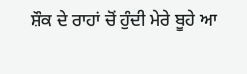ਸ਼ੌਕ ਦੇ ਰਾਹਾਂ ਚੋਂ ਹੁੰਦੀ ਮੇਰੇ ਬੂਹੇ ਆ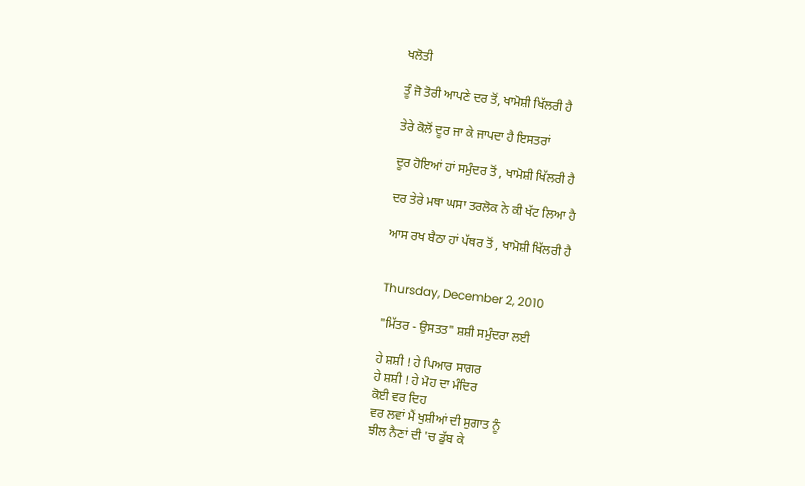ਖਲੋਤੀ

ਤੂੰ ਜੋ ਤੋਰੀ ਆਪਣੇ ਦਰ ਤੋਂ, ਖਾਮੋਸ਼ੀ ਖਿੱਲਰੀ ਹੈ

ਤੇਰੇ ਕੋਲੋਂ ਦੂਰ ਜਾ ਕੇ ਜਾਪਦਾ ਹੈ ਇਸਤਰਾਂ

ਦੂਰ ਹੋਇਆਂ ਹਾਂ ਸਮੁੰਦਰ ਤੋਂ , ਖਾਮੋਸ਼ੀ ਖਿੱਲਰੀ ਹੈ

ਦਰ ਤੇਰੇ ਮਥਾ ਘਸਾ ਤਰਲੋਕ ਨੇ ਕੀ ਖੱਟ ਲਿਆ ਹੈ

ਆਸ ਰਖ ਬੈਠਾ ਹਾਂ ਪੱਥਰ ਤੋਂ , ਖਾਮੋਸ਼ੀ ਖਿੱਲਰੀ ਹੈ


Thursday, December 2, 2010

"ਮਿੱਤਰ - ਉਸਤਤ" ਸ਼ਸ਼ੀ ਸਮੁੰਦਰਾ ਲਈ

ਹੇ ਸ਼ਸ਼ੀ ! ਹੇ ਪਿਆਰ ਸਾਗਰ
ਹੇ ਸ਼ਸ਼ੀ ! ਹੇ ਮੋਹ ਦਾ ਮੰਦਿਰ
ਕੋਈ ਵਰ ਦਿਹ
ਵਰ ਲਵਾਂ ਮੈਂ ਖੁਸ਼ੀਆਂ ਦੀ ਸੁਗਾਤ ਨੂੰ
ਝੀਲ ਨੈਣਾਂ ਦੀ 'ਚ ਡੁੱਬ ਕੇ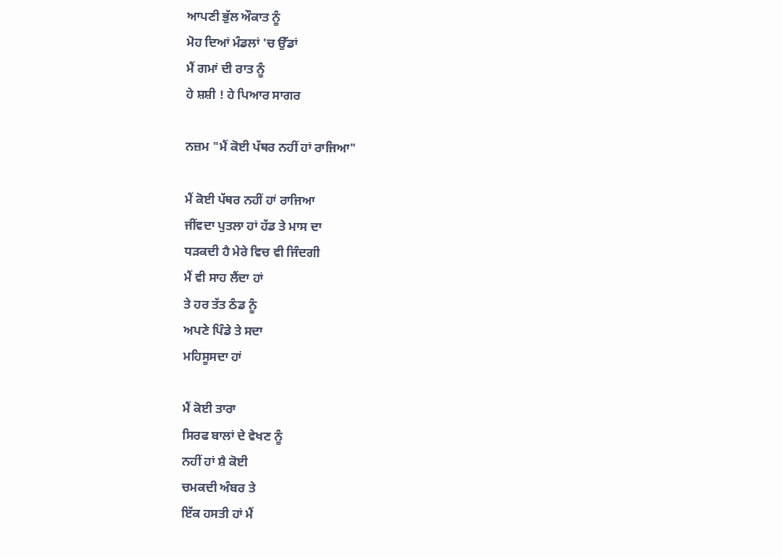ਆਪਣੀ ਭੁੱਲ ਔਕਾਤ ਨੂੰ
ਮੋਹ ਦਿਆਂ ਮੰਡਲਾਂ 'ਚ ਉੱਡਾਂ
ਮੈਂ ਗਮਾਂ ਦੀ ਰਾਤ ਨੂੰ
ਹੇ ਸ਼ਸ਼ੀ ! ਹੇ ਪਿਆਰ ਸਾਗਰ

ਨਜ਼ਮ "ਮੈਂ ਕੋਈ ਪੱਥਰ ਨਹੀਂ ਹਾਂ ਰਾਜਿਆ"

ਮੈਂ ਕੋਈ ਪੱਥਰ ਨਹੀਂ ਹਾਂ ਰਾਜਿਆ
ਜੀਂਵਦਾ ਪੁਤਲਾ ਹਾਂ ਹੱਡ ਤੇ ਮਾਸ ਦਾ
ਧੜਕਦੀ ਹੈ ਮੇਰੇ ਵਿਚ ਵੀ ਜਿੰਦਗੀ
ਮੈਂ ਵੀ ਸਾਹ ਲੈਂਦਾ ਹਾਂ
ਤੇ ਹਰ ਤੱਤ ਠੰਡ ਨੂੰ
ਅਪਣੇ ਪਿੰਡੇ ਤੇ ਸਦਾ
ਮਹਿਸੂਸਦਾ ਹਾਂ

ਮੈਂ ਕੋਈ ਤਾਰਾ
ਸਿਰਫ ਬਾਲਾਂ ਦੇ ਵੇਖਣ ਨੂੰ
ਨਹੀਂ ਹਾਂ ਸ਼ੈ ਕੋਈ
ਚਮਕਦੀ ਅੰਬਰ ਤੇ
ਇੱਕ ਹਸਤੀ ਹਾਂ ਮੈਂ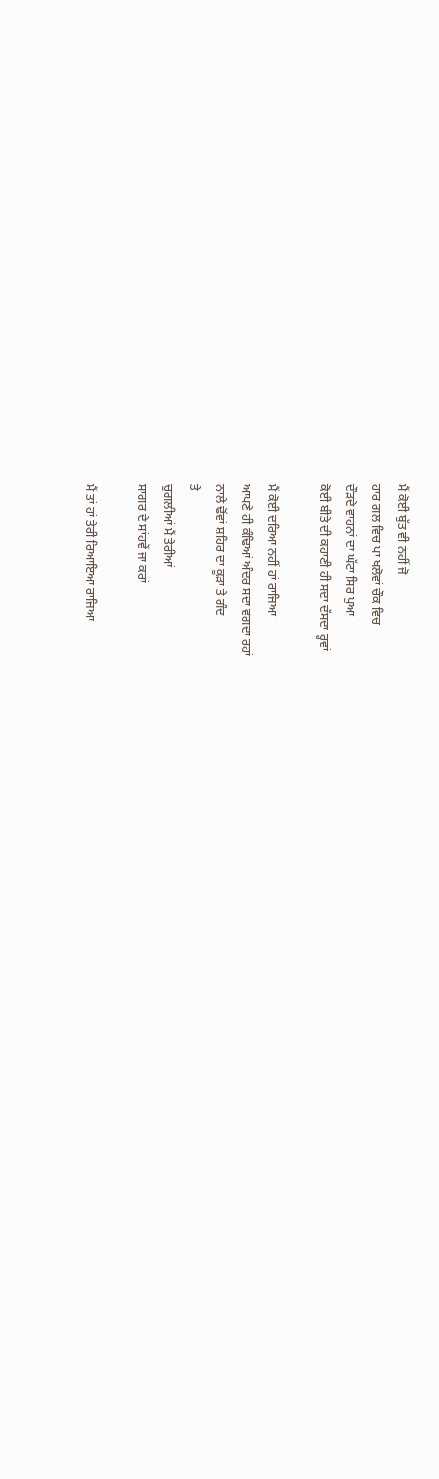ਮੈਂ ਕੋਈ ਬੁੱਤ ਵੀ ਨਹੀਂ ਜੋ
ਹਾਰ ਗਲ ਵਿਚ ਪਾ ਖਲੋਵਾਂ ਚੌਕ ਵਿਚ
ਦੌੜਦੇ ਵਾਹਨਾਂ ਦਾ ਘੱਟਾ ਸਿਰ ਪੁਆ
ਕੋਈ ਬੀਤੇ ਦੀ ਕਹਾਣੀ ਹੀ ਸਦਾ ਦੱਸਦਾ ਰ੍ਹਵਾਂ

ਮੈਂ ਕੋਈ ਦਰਿਆ ਨਹੀਂ ਹਾਂ ਰਾਜਿਆ
ਆਪਣੇ ਹੀ ਕੰਢਿਆਂ ਅੰਦਰ ਸਦਾ ਵਗਦਾ ਰਹਾਂ
ਨਾਲੇ ਢੋਂਵਾਂ ਸ਼ਹਿਰ ਦਾ ਕੂੜਾ ਤੇ ਗੰਦ
ਤੇ
ਚੁਗਲੀਆਂ ਮੈਂ ਤੇਰੀਆਂ
ਸਾਗਰ ਦੇ ਸਾਂਹਵੇਂ ਜਾ ਕਰਾਂ

ਮੈਂ ਤਾਂ ਹਾਂ ਤੇਰੀ ਰਿਆਇਆ ਰਾਜਿਆ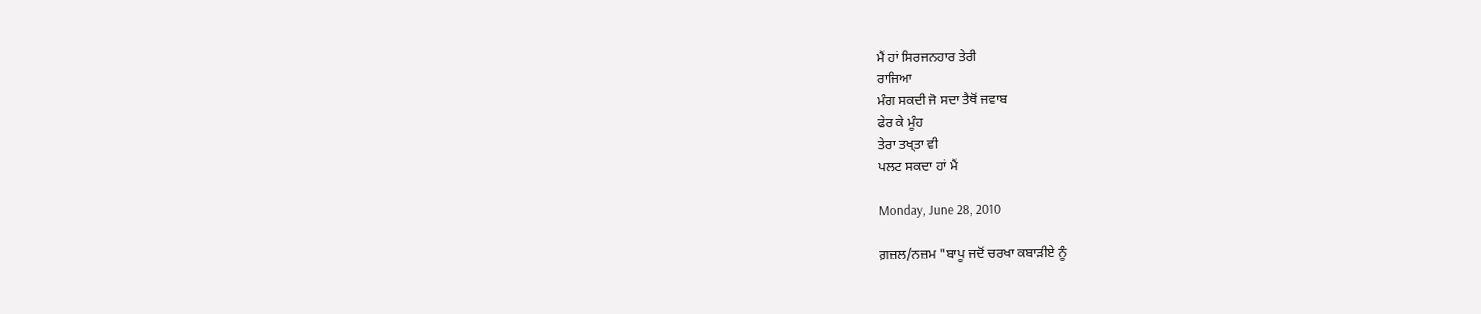ਮੈਂ ਹਾਂ ਸਿਰਜਨਹਾਰ ਤੇਰੀ
ਰਾਜਿਆ
ਮੰਗ ਸਕਦੀ ਜੋ ਸਦਾ ਤੈਥੋਂ ਜਵਾਬ
ਫੇਰ ਕੇ ਮੂੰਹ
ਤੇਰਾ ਤਖ੍ਤਾ ਵੀ
ਪਲਟ ਸਕਦਾ ਹਾਂ ਮੈਂ

Monday, June 28, 2010

ਗ਼ਜ਼ਲ/ਨਜ਼ਮ "ਬਾਪੂ ਜਦੋਂ ਚਰਖਾ ਕਬਾੜੀਏ ਨੂੰ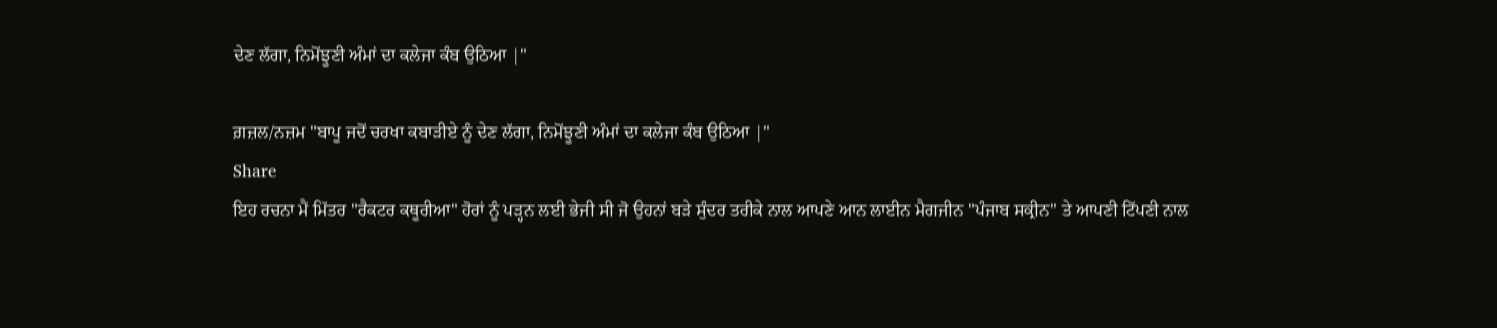ਦੇਣ ਲੱਗਾ, ਨਿਮੋਂਝੂਣੀ ਅੰਮਾਂ ਦਾ ਕਲੇਜਾ ਕੰਬ ਉਠਿਆ |"

ਗ਼ਜ਼ਲ/ਨਜ਼ਮ "ਬਾਪੂ ਜਦੋਂ ਚਰਖਾ ਕਬਾੜੀਏ ਨੂੰ ਦੇਣ ਲੱਗਾ, ਨਿਮੋਂਝੂਣੀ ਅੰਮਾਂ ਦਾ ਕਲੇਜਾ ਕੰਬ ਉਠਿਆ |"
Share
ਇਹ ਰਚਨਾ ਮੈਂ ਮਿੱਤਰ "ਰੈਕਟਰ ਕਥੂਰੀਆ" ਹੋਰਾਂ ਨੂੰ ਪੜ੍ਹਨ ਲਈ ਭੇਜੀ ਸੀ ਜੋ ਉਹਨਾਂ ਬੜੇ ਸੁੰਦਰ ਤਰੀਕੇ ਨਾਲ ਆਪਣੇ ਆਨ ਲਾਈਨ ਮੈਗਜੀਨ "ਪੰਜਾਬ ਸਕ੍ਰੀਨ" ਤੇ ਆਪਣੀ ਟਿੱਪਣੀ ਨਾਲ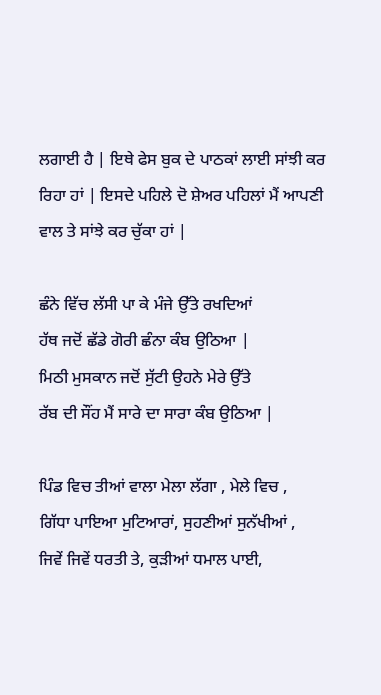ਲਗਾਈ ਹੈ | ਇਥੇ ਫੇਸ ਬੁਕ ਦੇ ਪਾਠਕਾਂ ਲਾਈ ਸਾਂਝੀ ਕਰ ਰਿਹਾ ਹਾਂ | ਇਸਦੇ ਪਹਿਲੇ ਦੋ ਸ਼ੇਅਰ ਪਹਿਲਾਂ ਮੈਂ ਆਪਣੀ ਵਾਲ ਤੇ ਸਾਂਝੇ ਕਰ ਚੁੱਕਾ ਹਾਂ |

ਛੰਨੇ ਵਿੱਚ ਲੱਸੀ ਪਾ ਕੇ ਮੰਜੇ ਉੱਤੇ ਰਖਦਿਆਂ
ਹੱਥ ਜਦੋਂ ਛੱਡੇ ਗੋਰੀ ਛੰਨਾ ਕੰਬ ਉਠਿਆ |
ਮਿਠੀ ਮੁਸਕਾਨ ਜਦੋਂ ਸੁੱਟੀ ਉਹਨੇ ਮੇਰੇ ਉੱਤੇ
ਰੱਬ ਦੀ ਸੌਂਹ ਮੈਂ ਸਾਰੇ ਦਾ ਸਾਰਾ ਕੰਬ ਉਠਿਆ |

ਪਿੰਡ ਵਿਚ ਤੀਆਂ ਵਾਲਾ ਮੇਲਾ ਲੱਗਾ , ਮੇਲੇ ਵਿਚ ,
ਗਿੱਧਾ ਪਾਇਆ ਮੁਟਿਆਰਾਂ, ਸੁਹਣੀਆਂ ਸੁਨੱਖੀਆਂ ,
ਜਿਵੇਂ ਜਿਵੇਂ ਧਰਤੀ ਤੇ, ਕੁੜੀਆਂ ਧਮਾਲ ਪਾਈ,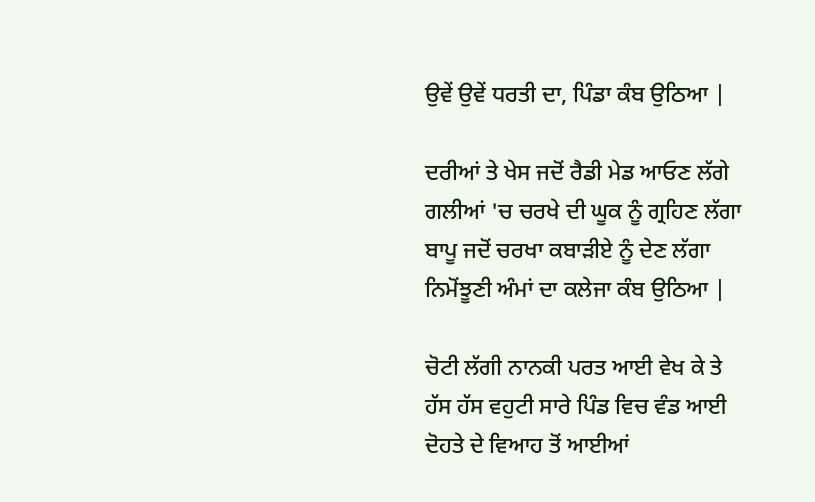ਉਵੇਂ ਉਵੇਂ ਧਰਤੀ ਦਾ, ਪਿੰਡਾ ਕੰਬ ਉਠਿਆ |

ਦਰੀਆਂ ਤੇ ਖੇਸ ਜਦੋਂ ਰੈਡੀ ਮੇਡ ਆਓਣ ਲੱਗੇ
ਗਲੀਆਂ 'ਚ ਚਰਖੇ ਦੀ ਘੂਕ ਨੂੰ ਗ੍ਰਹਿਣ ਲੱਗਾ
ਬਾਪੂ ਜਦੋਂ ਚਰਖਾ ਕਬਾੜੀਏ ਨੂੰ ਦੇਣ ਲੱਗਾ
ਨਿਮੋਂਝੂਣੀ ਅੰਮਾਂ ਦਾ ਕਲੇਜਾ ਕੰਬ ਉਠਿਆ |

ਚੋਟੀ ਲੱਗੀ ਨਾਨਕੀ ਪਰਤ ਆਈ ਵੇਖ ਕੇ ਤੇ
ਹੱਸ ਹੱਸ ਵਹੁਟੀ ਸਾਰੇ ਪਿੰਡ ਵਿਚ ਵੰਡ ਆਈ
ਦੋਹਤੇ ਦੇ ਵਿਆਹ ਤੋਂ ਆਈਆਂ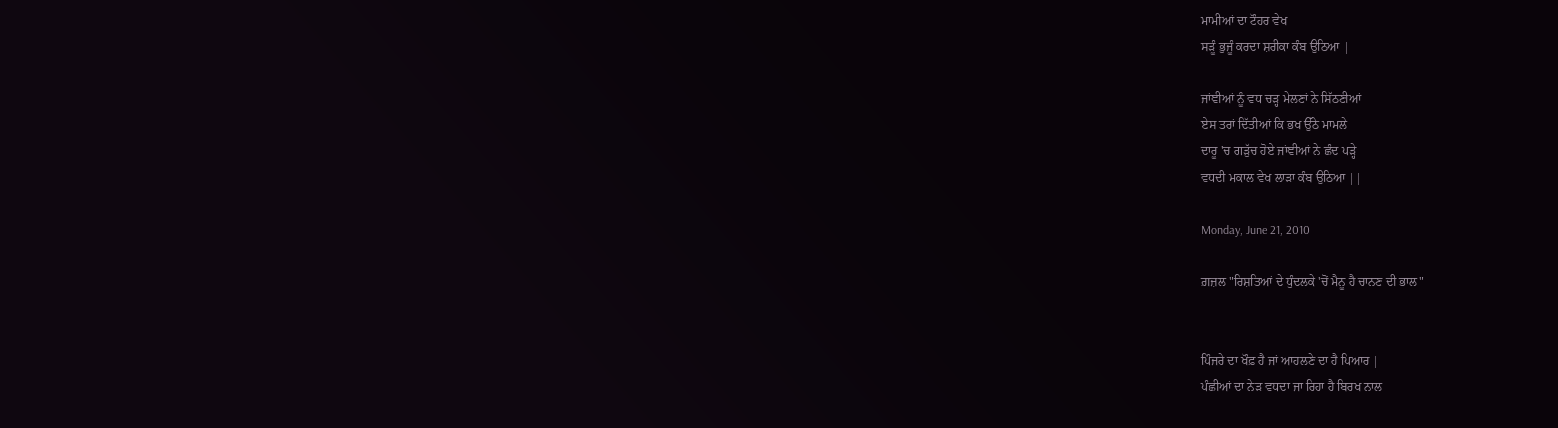ਮਾਮੀਆਂ ਦਾ ਟੌਹਰ ਵੇਖ
ਸੜੂੰ ਭੁਜੂੰ ਕਰਦਾ ਸ਼ਰੀਕਾ ਕੰਬ ਉਠਿਆ |

ਜਾਂਞੀਆਂ ਨੂੰ ਵਧ ਚੜ੍ਹ ਮੇਲਣਾਂ ਨੇ ਸਿੱਠਣੀਆਂ
ਏਸ ਤਰਾਂ ਦਿੱਤੀਆਂ ਕਿ ਭਖ ਉੱਠੇ ਮਾਮਲੇ
ਦਾਰੂ 'ਚ ਗੜੁੱਚ ਹੋਏ ਜਾਂਞੀਆਂ ਨੇ ਛੰਦ ਪੜ੍ਹੇ
ਵਧਦੀ ਮਕਾਲ ਵੇਖ ਲਾੜਾ ਕੰਬ ਉਠਿਆ ||

Monday, June 21, 2010

ਗ਼ਜ਼ਲ "ਰਿਸ਼ਤਿਆਂ ਦੇ ਧੁੰਦਲਕੇ 'ਚੋਂ ਮੈਨੂ ਹੈ ਚਾਨਣ ਦੀ ਭਾਲ"


ਪਿੰਜਰੇ ਦਾ ਖੌਫ਼ ਹੈ ਜਾਂ ਆਹਲਣੇ ਦਾ ਹੈ ਪਿਆਰ |
ਪੰਛੀਆਂ ਦਾ ਨੇੜ ਵਧਦਾ ਜਾ ਰਿਹਾ ਹੈ ਬਿਰਖ ਨਾਲ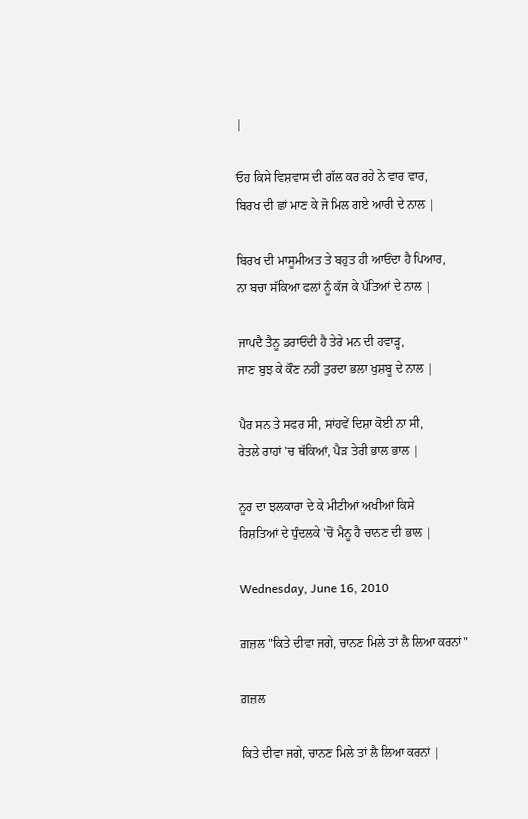|

ਓਹ ਕਿਸੇ ਵਿਸ਼ਵਾਸ ਦੀ ਗੱਲ ਕਰ ਰਹੇ ਨੇ ਵਾਰ ਵਾਰ,
ਬਿਰਖ ਦੀ ਛਾਂ ਮਾਣ ਕੇ ਜੋ ਮਿਲ ਗਏ ਆਰੀ ਦੇ ਨਾਲ |

ਬਿਰਖ ਦੀ ਮਾਸੂਮੀਅਤ ਤੇ ਬਹੁਤ ਹੀ ਆਓਂਦਾ ਹੈ ਪਿਆਰ,
ਨਾ ਬਚਾ ਸੱਕਿਆ ਫਲਾਂ ਨੂੰ ਕੱਜ ਕੇ ਪੱਤਿਆਂ ਦੇ ਨਾਲ |

ਜਾਪਦੈ ਤੈਨੂ ਡਰਾਓਂਦੀ ਹੈ ਤੇਰੇ ਮਨ ਦੀ ਹਵਾੜ੍ਹ,
ਜਾਣ ਬੁਝ ਕੇ ਕੌਣ ਨਹੀਂ ਤੁਰਦਾ ਭਲਾ ਖੁਸ਼ਬੂ ਦੇ ਨਾਲ |

ਪੈਰ ਸਨ ਤੇ ਸਫਰ ਸੀ, ਸਾਂਹਵੇਂ ਦਿਸ਼ਾ ਕੋਈ ਨਾ ਸੀ,
ਰੇਤਲੇ ਰਾਹਾਂ 'ਚ ਥੱਕਿਆਂ, ਪੈੜ ਤੇਰੀ ਭਾਲ ਭਾਲ |

ਨੂਰ ਦਾ ਝਲਕਾਰਾ ਦੇ ਕੇ ਮੀਟੀਆਂ ਅਖੀਆਂ ਕਿਸੇ
ਰਿਸ਼ਤਿਆਂ ਦੇ ਧੁੰਦਲਕੇ 'ਚੋਂ ਮੈਨੂ ਹੈ ਚਾਨਣ ਦੀ ਭਾਲ |

Wednesday, June 16, 2010

ਗ਼ਜ਼ਲ "ਕਿਤੇ ਦੀਵਾ ਜਗੇ, ਚਾਨਣ ਮਿਲੇ ਤਾਂ ਲੈ ਲਿਆ ਕਰਨਾਂ"

ਗ਼ਜ਼ਲ

ਕਿਤੇ ਦੀਵਾ ਜਗੇ, ਚਾਨਣ ਮਿਲੇ ਤਾਂ ਲੈ ਲਿਆ ਕਰਨਾਂ |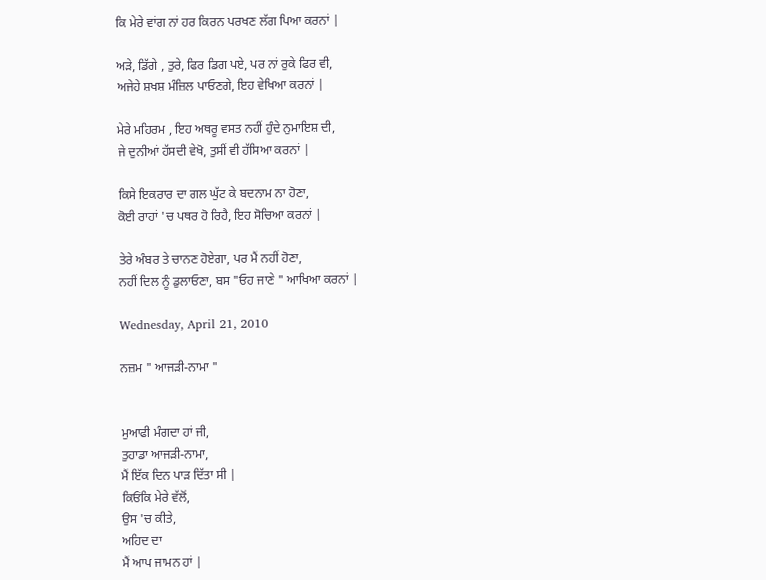ਕਿ ਮੇਰੇ ਵਾਂਗ ਨਾਂ ਹਰ ਕਿਰਨ ਪਰਖਣ ਲੱਗ ਪਿਆ ਕਰਨਾਂ |

ਅੜੇ, ਡਿੱਗੇ , ਤੁਰੇ, ਫਿਰ ਡਿਗ ਪਏ, ਪਰ ਨਾਂ ਰੁਕੇ ਫਿਰ ਵੀ,
ਅਜੇਹੇ ਸ਼ਖਸ਼ ਮੰਜ਼ਿਲ ਪਾਓਣਗੇ, ਇਹ ਵੇਖਿਆ ਕਰਨਾਂ |

ਮੇਰੇ ਮਹਿਰਮ , ਇਹ ਅਥਰੂ ਵਸਤ ਨਹੀਂ ਹੁੰਦੇ ਨੁਮਾਇਸ਼ ਦੀ,
ਜੇ ਦੁਨੀਆਂ ਹੱਸਦੀ ਵੇਖੋ, ਤੁਸੀਂ ਵੀ ਹੱਸਿਆ ਕਰਨਾਂ |

ਕਿਸੇ ਇਕਰਾਰ ਦਾ ਗਲ ਘੁੱਟ ਕੇ ਬਦਨਾਮ ਨਾ ਹੋਣਾ,
ਕੋਈ ਰਾਹਾਂ 'ਚ ਪਥਰ ਹੋ ਰਿਹੈ, ਇਹ ਸੋਚਿਆ ਕਰਨਾਂ |

ਤੇਰੇ ਅੰਬਰ ਤੇ ਚਾਨਣ ਹੋਏਗਾ, ਪਰ ਮੈਂ ਨਹੀਂ ਹੋਣਾ,
ਨਹੀਂ ਦਿਲ ਨੂੰ ਡੁਲਾਓਣਾ, ਬਸ "ਓਹ ਜਾਣੇ " ਆਖਿਆ ਕਰਨਾਂ |

Wednesday, April 21, 2010

ਨਜ਼ਮ " ਆਜੜੀ-ਨਾਮਾ "


ਮੁਆਫੀ ਮੰਗਦਾ ਹਾਂ ਜੀ,
ਤੁਹਾਡਾ ਆਜੜੀ-ਨਾਮਾ,
ਮੈਂ ਇੱਕ ਦਿਨ ਪਾੜ ਦਿੱਤਾ ਸੀ |
ਕਿਓਂਕਿ ਮੇਰੇ ਵੱਲੋਂ,
ਉਸ 'ਚ ਕੀਤੇ,
ਅਹਿਦ ਦਾ
ਮੈਂ ਆਪ ਜਾਮਨ ਹਾਂ |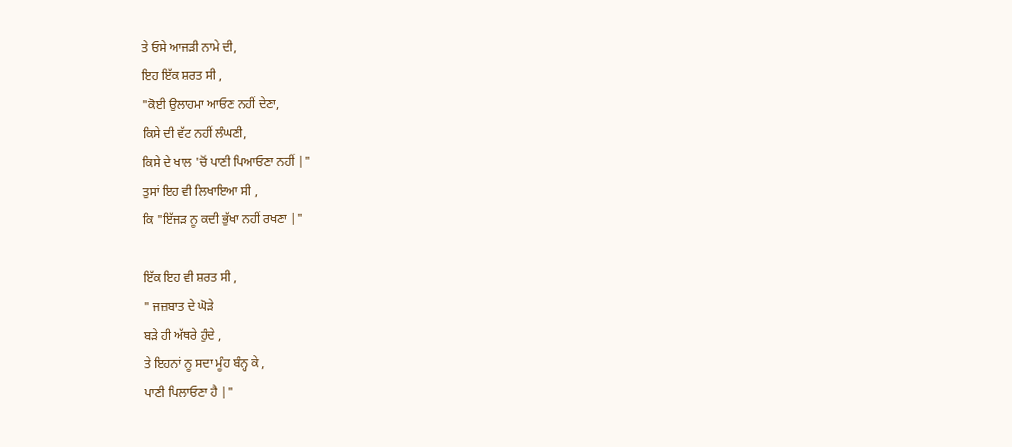ਤੇ ਓਸੇ ਆਜੜੀ ਨਾਮੇ ਦੀ,
ਇਹ ਇੱਕ ਸ਼ਰਤ ਸੀ ,
"ਕੋਈ ਉਲਾਹਮਾ ਆਓਣ ਨਹੀਂ ਦੇਣਾ,
ਕਿਸੇ ਦੀ ਵੱਟ ਨਹੀਂ ਲੰਘਣੀ,
ਕਿਸੇ ਦੇ ਖਾਲ 'ਚੋਂ ਪਾਣੀ ਪਿਆਓਣਾ ਨਹੀਂ |"
ਤੁਸਾਂ ਇਹ ਵੀ ਲਿਖਾਇਆ ਸੀ ,
ਕਿ "ਇੱਜੜ ਨੂ ਕਦੀ ਭੁੱਖਾ ਨਹੀਂ ਰਖਣਾ |"

ਇੱਕ ਇਹ ਵੀ ਸ਼ਰਤ ਸੀ ,
" ਜਜ਼ਬਾਤ ਦੇ ਘੋੜੇ
ਬੜੇ ਹੀ ਅੱਥਰੇ ਹੁੰਦੇ ,
ਤੇ ਇਹਨਾਂ ਨੂ ਸਦਾ ਮੂੰਹ ਬੰਨ੍ਹ ਕੇ ,
ਪਾਣੀ ਪਿਲਾਓਣਾ ਹੈ |"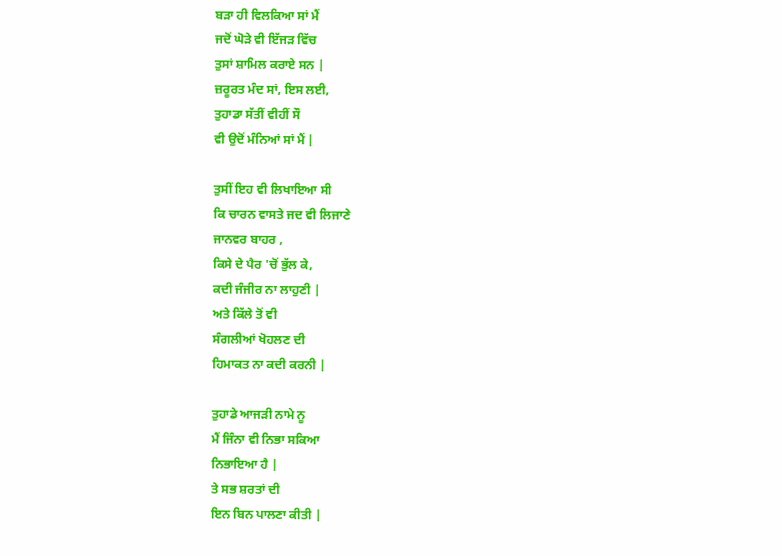ਬੜਾ ਹੀ ਵਿਲਕਿਆ ਸਾਂ ਮੈਂ
ਜਦੋਂ ਘੋੜੇ ਵੀ ਇੱਜੜ ਵਿੱਚ
ਤੁਸਾਂ ਸ਼ਾਮਿਲ ਕਰਾਏ ਸਨ |
ਜ਼ਰੂਰਤ ਮੰਦ ਸਾਂ, ਇਸ ਲਈ,
ਤੁਹਾਡਾ ਸੱਤੀਂ ਵੀਹੀਂ ਸੌ
ਵੀ ਉਦੋਂ ਮੰਨਿਆਂ ਸਾਂ ਮੈਂ |

ਤੁਸੀਂ ਇਹ ਵੀ ਲਿਖਾਇਆ ਸੀ
ਕਿ ਚਾਰਨ ਵਾਸਤੇ ਜਦ ਵੀ ਲਿਜਾਣੇ
ਜਾਨਵਰ ਬਾਹਰ ,
ਕਿਸੇ ਦੇ ਪੈਰ 'ਚੋਂ ਭੁੱਲ ਕੇ,
ਕਦੀ ਜੰਜੀਰ ਨਾ ਲਾਹੁਣੀ |
ਅਤੇ ਕਿੱਲੇ ਤੋਂ ਵੀ
ਸੰਗਲੀਆਂ ਖੋਹਲਣ ਦੀ
ਹਿਮਾਕਤ ਨਾ ਕਦੀ ਕਰਨੀ |

ਤੁਹਾਡੇ ਆਜੜੀ ਨਾਮੇ ਨੂ
ਮੈਂ ਜਿੰਨਾ ਵੀ ਨਿਭਾ ਸਕਿਆ
ਨਿਭਾਇਆ ਹੈ |
ਤੇ ਸਭ ਸ਼ਰਤਾਂ ਦੀ
ਇਨ ਬਿਨ ਪਾਲਣਾ ਕੀਤੀ |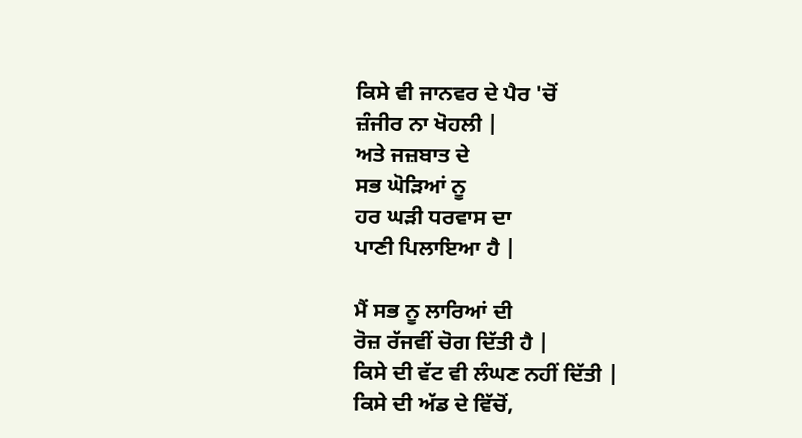ਕਿਸੇ ਵੀ ਜਾਨਵਰ ਦੇ ਪੈਰ 'ਚੋਂ
ਜ਼ੰਜੀਰ ਨਾ ਖੋਹਲੀ |
ਅਤੇ ਜਜ਼ਬਾਤ ਦੇ
ਸਭ ਘੋੜਿਆਂ ਨੂ
ਹਰ ਘੜੀ ਧਰਵਾਸ ਦਾ
ਪਾਣੀ ਪਿਲਾਇਆ ਹੈ |

ਮੈਂ ਸਭ ਨੂ ਲਾਰਿਆਂ ਦੀ
ਰੋਜ਼ ਰੱਜਵੀਂ ਚੋਗ ਦਿੱਤੀ ਹੈ |
ਕਿਸੇ ਦੀ ਵੱਟ ਵੀ ਲੰਘਣ ਨਹੀਂ ਦਿੱਤੀ |
ਕਿਸੇ ਦੀ ਅੱਡ ਦੇ ਵਿੱਚੋਂ,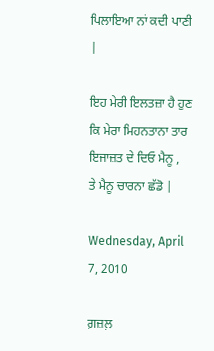ਪਿਲਾਇਆ ਨਾਂ ਕਦੀ ਪਾਣੀ |

ਇਹ ਮੇਰੀ ਇਲਤਜ਼ਾ ਹੈ ਹੁਣ
ਕਿ ਮੇਰਾ ਮਿਹਨਤਾਨਾ ਤਾਰ
ਇਜਾਜ਼ਤ ਦੇ ਦਿਓ ਮੈਨੂ ,
ਤੇ ਮੈਨੂ ਚਾਰਨਾ ਛੱਡੋ |

Wednesday, April 7, 2010

ਗ਼ਜ਼ਲ਼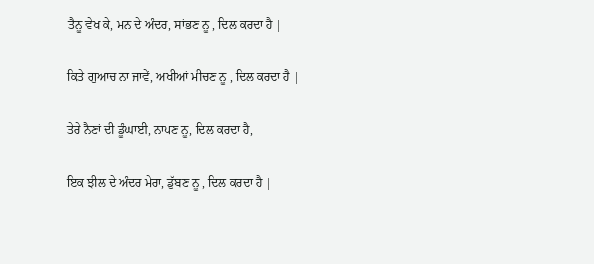ਤੈਨੂ ਵੇਖ ਕੇ, ਮਨ ਦੇ ਅੰਦਰ, ਸਾਂਭਣ ਨੂ , ਦਿਲ ਕਰਦਾ ਹੈ |

ਕਿਤੇ ਗੁਆਚ ਨਾ ਜਾਵੇਂ, ਅਖੀਆਂ ਮੀਚਣ ਨੂ , ਦਿਲ ਕਰਦਾ ਹੈ |

ਤੇਰੇ ਨੈਣਾਂ ਦੀ ਡੂੰਘਾਈ, ਨਾਪਣ ਨੂ, ਦਿਲ ਕਰਦਾ ਹੈ,

ਇਕ ਝੀਲ ਦੇ ਅੰਦਰ ਮੇਰਾ, ਡੁੱਬਣ ਨੂ , ਦਿਲ ਕਰਦਾ ਹੈ |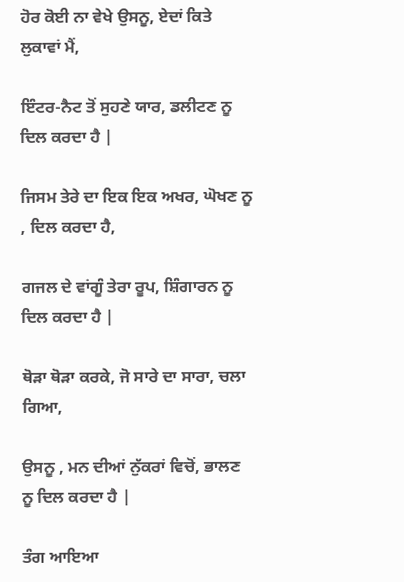ਹੋਰ ਕੋਈ ਨਾ ਵੇਖੇ ਉਸਨੂ, ਏਦਾਂ ਕਿਤੇ ਲੁਕਾਵਾਂ ਮੈਂ,

ਇੰਟਰ-ਨੈਟ ਤੋਂ ਸੁਹਣੇ ਯਾਰ, ਡਲੀਟਣ ਨੂ ਦਿਲ ਕਰਦਾ ਹੈ |

ਜਿਸਮ ਤੇਰੇ ਦਾ ਇਕ ਇਕ ਅਖਰ, ਘੋਖਣ ਨੂ , ਦਿਲ ਕਰਦਾ ਹੈ,

ਗਜਲ ਦੇ ਵਾਂਗੂੰ ਤੇਰਾ ਰੂਪ, ਸ਼ਿੰਗਾਰਨ ਨੂ ਦਿਲ ਕਰਦਾ ਹੈ |

ਥੋੜਾ ਥੋੜਾ ਕਰਕੇ, ਜੋ ਸਾਰੇ ਦਾ ਸਾਰਾ, ਚਲਾ ਗਿਆ,

ਉਸਨੂ , ਮਨ ਦੀਆਂ ਨੁੱਕਰਾਂ ਵਿਚੋਂ, ਭਾਲਣ ਨੂ ਦਿਲ ਕਰਦਾ ਹੈ |

ਤੰਗ ਆਇਆ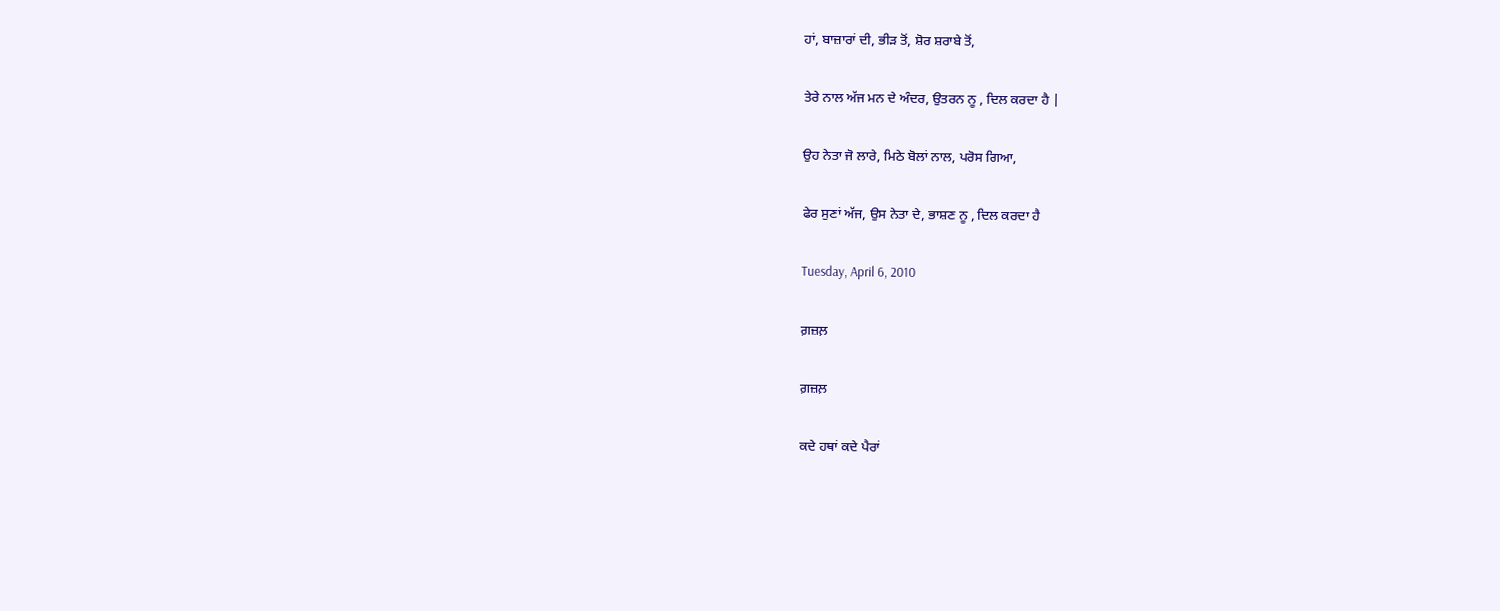ਹਾਂ, ਬਾਜ਼ਾਰਾਂ ਦੀ, ਭੀੜ ਤੋਂ, ਸ਼ੋਰ ਸ਼ਰਾਬੇ ਤੋਂ,

ਤੇਰੇ ਨਾਲ ਅੱਜ ਮਨ ਦੇ ਅੰਦਰ, ਉਤਰਨ ਨੂ , ਦਿਲ ਕਰਦਾ ਹੈ |

ਉਹ ਨੇਤਾ ਜੋ ਲਾਰੇ, ਮਿਠੇ ਬੋਲਾਂ ਨਾਲ, ਪਰੋਸ ਗਿਆ,

ਫੇਰ ਸੁਣਾਂ ਅੱਜ, ਉਸ ਨੇਤਾ ਦੇ, ਭਾਸ਼ਣ ਨੂ , ਦਿਲ ਕਰਦਾ ਹੈ

Tuesday, April 6, 2010

ਗ਼ਜ਼ਲ਼

ਗ਼ਜ਼ਲ਼

ਕਦੇ ਹਥਾਂ ਕਦੇ ਪੈਰਾਂ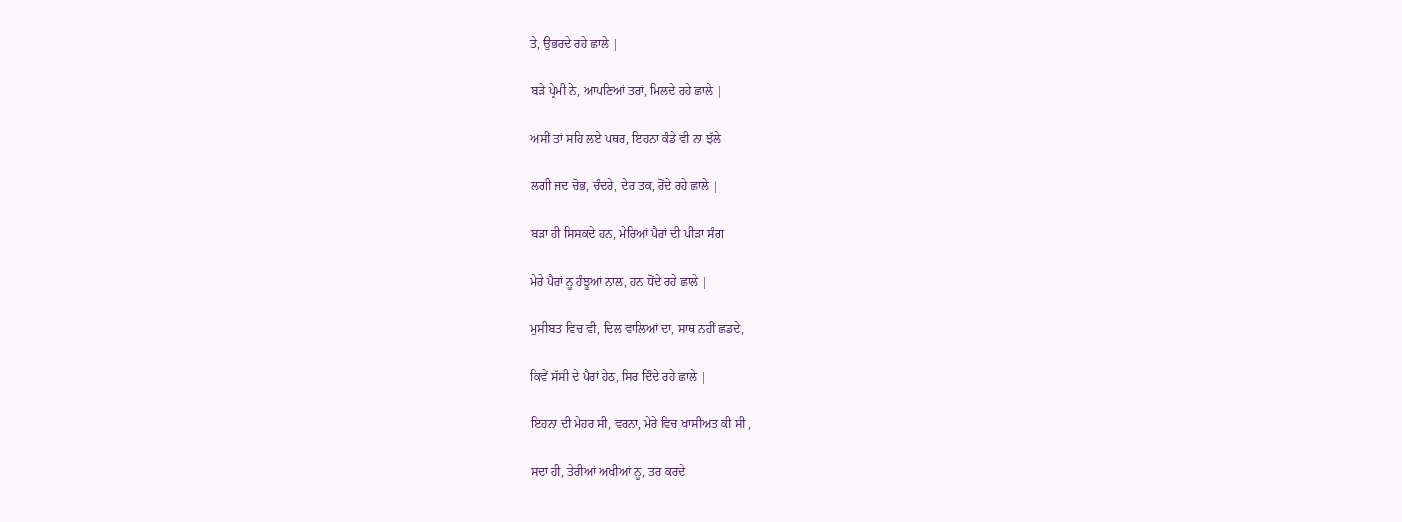ਤੇ, ਉਭਰਦੇ ਰਹੇ ਛਾਲੇ |

ਬੜੇ ਪ੍ਰੇਮੀ ਨੇ, ਆਪਣਿਆਂ ਤਰਾਂ, ਮਿਲਦੇ ਰਹੇ ਛਾਲੇ |

ਅਸੀਂ ਤਾਂ ਸਹਿ ਲਏ ਪਥਰ, ਇਹਨਾ ਕੰਡੇ ਵੀ ਨਾ ਝੱਲੇ

ਲਗੀ ਜਦ ਚੋਭ, ਚੰਦਰੇ, ਦੇਰ ਤਕ, ਰੋਂਦੇ ਰਹੇ ਛਾਲੇ |

ਬੜਾ ਹੀ ਸਿਸਕਦੇ ਹਨ, ਮੇਰਿਆਂ ਪੈਰਾਂ ਦੀ ਪੀੜਾ ਸੰਗ

ਮੇਰੇ ਪੈਰਾਂ ਨੂ ਹੰਝੂਆਂ ਨਾਲ, ਹਨ ਧੋਂਦੇ ਰਹੇ ਛਾਲੇ |

ਮੁਸੀਬਤ ਵਿਚ ਵੀ, ਦਿਲ ਵਾਲਿਆਂ ਦਾ, ਸਾਥ ਨਹੀਂ ਛਡਦੇ,

ਕਿਵੇਂ ਸੱਸੀ ਦੇ ਪੈਰਾਂ ਹੇਠ, ਸਿਰ ਦਿੰਦੇ ਰਹੇ ਛਾਲੇ |

ਇਹਨਾ ਦੀ ਮੇਹਰ ਸੀ, ਵਰਨਾ, ਮੇਰੇ ਵਿਚ ਖਾਸੀਅਤ ਕੀ ਸੀ ,

ਸਦਾ ਹੀ, ਤੇਰੀਆਂ ਅਖੀਆਂ ਨੂ, ਤਰ ਕਰਦੇ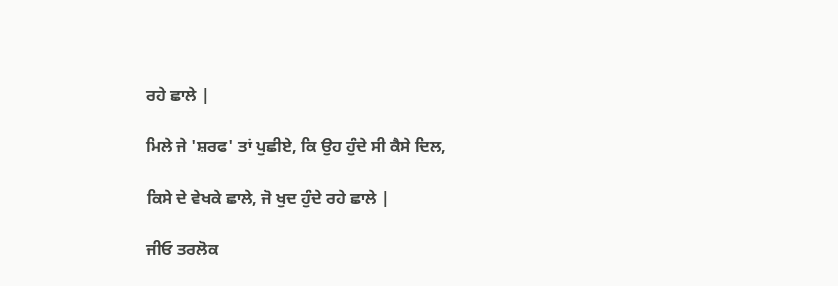ਰਹੇ ਛਾਲੇ |

ਮਿਲੇ ਜੇ 'ਸ਼ਰਫ' ਤਾਂ ਪੁਛੀਏ, ਕਿ ਉਹ ਹੁੰਦੇ ਸੀ ਕੈਸੇ ਦਿਲ,

ਕਿਸੇ ਦੇ ਵੇਖਕੇ ਛਾਲੇ, ਜੋ ਖੁਦ ਹੁੰਦੇ ਰਹੇ ਛਾਲੇ |

ਜੀਓ ਤਰਲੋਕ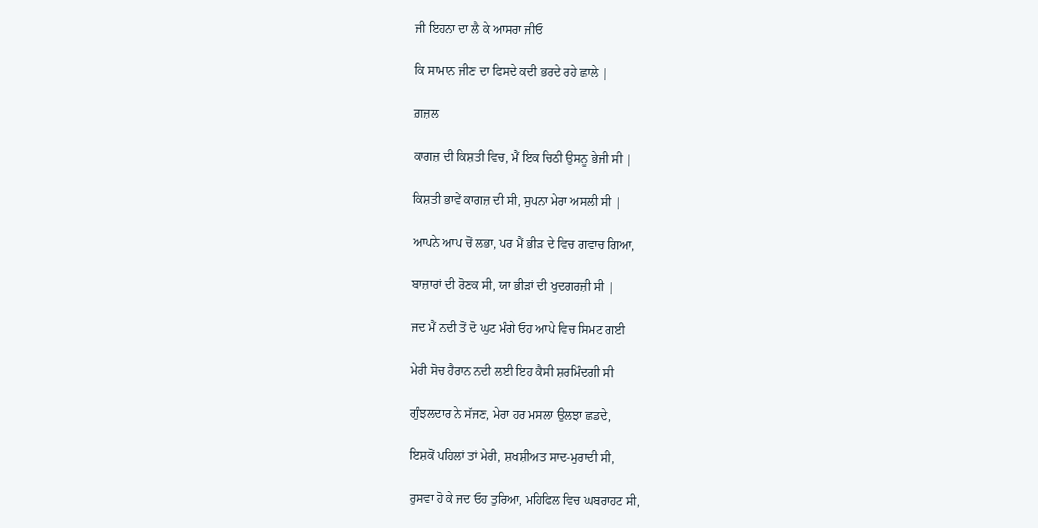ਜੀ ਇਹਨਾ ਦਾ ਲੈ ਕੇ ਆਸਰਾ ਜੀਓ

ਕਿ ਸਾਮਾਨ ਜੀਣ ਦਾ ਫਿਸਦੇ ਕਦੀ ਭਰਦੇ ਰਹੇ ਛਾਲੇ |

ਗ਼ਜ਼ਲ

ਕਾਗਜ਼ ਦੀ ਕਿਸ਼ਤੀ ਵਿਚ, ਮੈਂ ਇਕ ਚਿਠੀ ਉਸਨੂ ਭੇਜੀ ਸੀ |

ਕਿਸ਼ਤੀ ਭਾਵੇਂ ਕਾਗਜ਼ ਦੀ ਸੀ, ਸੁਪਨਾ ਮੇਰਾ ਅਸਲੀ ਸੀ |

ਆਪਨੇ ਆਪ ਚੋਂ ਲਭਾ, ਪਰ ਮੈਂ ਭੀੜ ਦੇ ਵਿਚ ਗਵਾਚ ਗਿਆ,

ਬਾਜ਼ਾਰਾਂ ਦੀ ਰੋਣਕ ਸੀ, ਯਾ ਭੀੜਾਂ ਦੀ ਖੁਦਗਰਜ਼ੀ ਸੀ |

ਜਦ ਮੈਂ ਨਦੀ ਤੋਂ ਦੋ ਘੁਟ ਮੰਗੇ ਓਹ ਆਪੇ ਵਿਚ ਸਿਮਟ ਗਈ

ਮੇਰੀ ਸੋਚ ਹੈਰਾਨ ਨਦੀ ਲਈ ਇਹ ਕੈਸੀ ਸ਼ਰਮਿੰਦਗੀ ਸੀ

ਗੁੰਝਲਦਾਰ ਨੇ ਸੱਜਣ, ਮੇਰਾ ਹਰ ਮਸਲਾ ਉਲਝਾ ਛਡਦੇ,

ਇਸ਼ਕੋਂ ਪਹਿਲਾਂ ਤਾਂ ਮੇਰੀ, ਸ਼ਖਸ਼ੀਅਤ ਸਾਦ-ਮੁਰਾਦੀ ਸੀ,

ਰੁਸਵਾ ਹੋ ਕੇ ਜਦ ਓਹ ਤੁਰਿਆ, ਮਹਿਫਿਲ ਵਿਚ ਘਬਰਾਹਟ ਸੀ,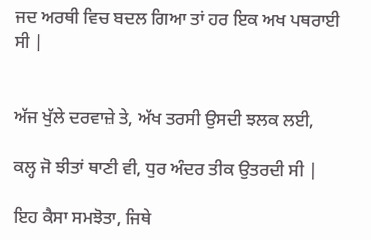ਜਦ ਅਰਥੀ ਵਿਚ ਬਦਲ ਗਿਆ ਤਾਂ ਹਰ ਇਕ ਅਖ ਪਥਰਾਈ ਸੀ |


ਅੱਜ ਖੁੱਲੇ ਦਰਵਾਜ਼ੇ ਤੇ, ਅੱਖ ਤਰਸੀ ਉਸਦੀ ਝਲਕ ਲਈ,

ਕਲ੍ਹ ਜੋ ਝੀਤਾਂ ਥਾਣੀ ਵੀ, ਧੁਰ ਅੰਦਰ ਤੀਕ ਉਤਰਦੀ ਸੀ |

ਇਹ ਕੈਸਾ ਸਮਝੋਤਾ, ਜਿਥੇ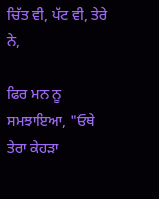ਚਿੱਤ ਵੀ, ਪੱਟ ਵੀ, ਤੇਰੇ ਨੇ,

ਫਿਰ ਮਨ ਨੂ ਸਮਝਾਇਆ, "ਓਥੇ ਤੇਰਾ ਕੇਹੜਾ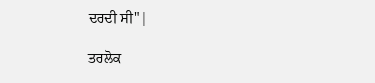ਦਰਦੀ ਸੀ"|

ਤਰਲੋਕ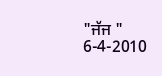"ਜੱਜ " 6-4-2010